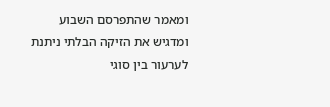ומאמר שהתפרסם השבוע
ומדגיש את הזיקה הבלתי ניתנת לערעור בין סוגי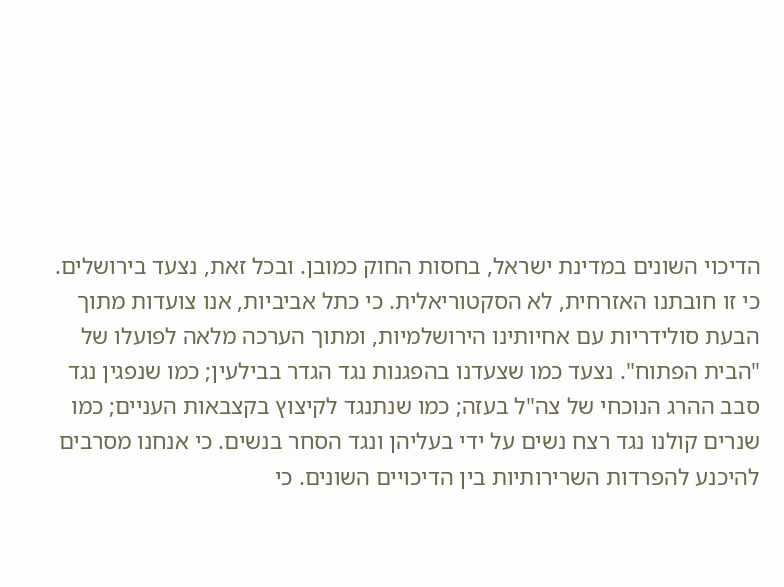הדיכוי השונים במדינת ישראל, בחסות החוק כמובן. ובכל זאת, נצעד בירושלים. כי זו חובתנו האזרחית, לא הסקטוריאלית. כי כתל אביביות, אנו צועדות מתוך הבעת סולידריות עם אחיותינו הירושלמיות, ומתוך הערכה מלאה לפועלו של "הבית הפתוח". נצעד כמו שצעדנו בהפגנות נגד הגדר בבילעין; כמו שנפגין נגד סבב ההרג הנוכחי של צה"ל בעזה; כמו שנתנגד לקיצוץ בקצבאות העניים; כמו שנרים קולנו נגד רצח נשים על ידי בעליהן ונגד הסחר בנשים. כי אנחנו מסרבים להיכנע להפרדות השרירותיות בין הדיכויים השונים. כי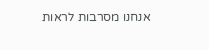אנחנו מסרבות לראות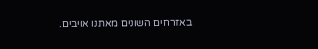באזרחים השונים מאתנו אויבים.